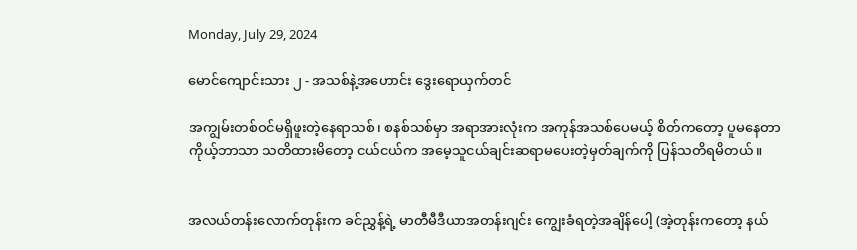Monday, July 29, 2024

မောင်ကျောင်းသား ၂ - အသစ်နဲ့အဟောင်း ဒွေးရောယှက်တင်

အကျွမ်းတစ်ဝင်မရှိဖူးတဲ့နေရာသစ်၊ စနစ်သစ်မှာ အရာအားလုံးက အကုန်အသစ်ပေမယ့် စိတ်ကတော့ ပူမနေတာ ကိုယ့်ဘာသာ သတိထားမိတော့ ငယ်ငယ်က အမေ့သူငယ်ချင်းဆရာမပေးတဲ့မှတ်ချက်ကို ပြန်သတိရမိတယ်။


အလယ်တန်းလောက်တုန်းက ခင်ညွှန့်ရဲ့ မာတီမီဒီယာအတန်းဂျင်း ကျွေးခံရတဲ့အချိန်ပေါ့ (အဲ့တုန်းကတော့ နယ်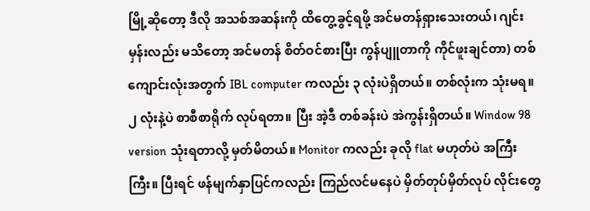မြို့ဆိုတော့ ဒီလို အသစ်အဆန်းကို ထိတွေ့ခွင့်ရဖို့ အင်မတန်ရှားသေးတယ်၊ ဂျင်းမှန်းလည်း မသိတော့ အင်မတန် စိတ်ဝင်စားပြီး ကွန်ပျူတာကို ကိုင်ဖူးချင်တာ) တစ်ကျောင်းလုံးအတွက် IBL computer ကလည်း ၃ လုံးပဲရှိတယ်။ တစ်လုံးက သုံးမရ။ ၂ လုံးနဲ့ပဲ စာစီစာရိုက် လုပ်ရတာ။ ပြီး အဲ့ဒီ တစ်ခန်းပဲ အဲကွန်းရှိတယ်။ Window 98 version သုံးရတာလို့ မှတ်မိတယ်။ Monitor ကလည်း ခုလို flat မဟုတ်ပဲ အကြီးကြီး။ ပြီးရင် ဖန်မျက်နှာပြင်ကလည်း ကြည်လင်မနေပဲ မှိတ်တုပ်မှိတ်လုပ် လိုင်းတွေ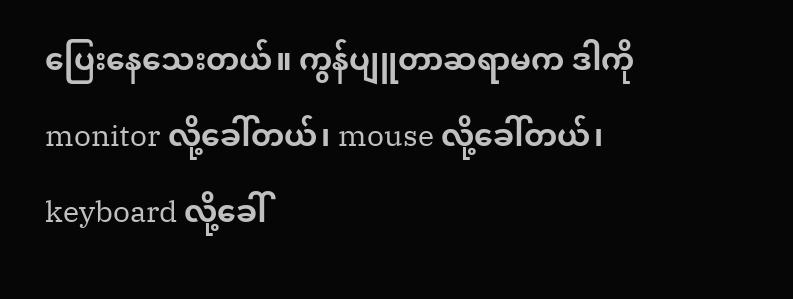ပြေးနေသေးတယ်။ ကွန်ပျူတာဆရာမက ဒါကို monitor လို့ခေါ်တယ်၊ mouse လို့ခေါ်တယ်၊ keyboard လို့ခေါ်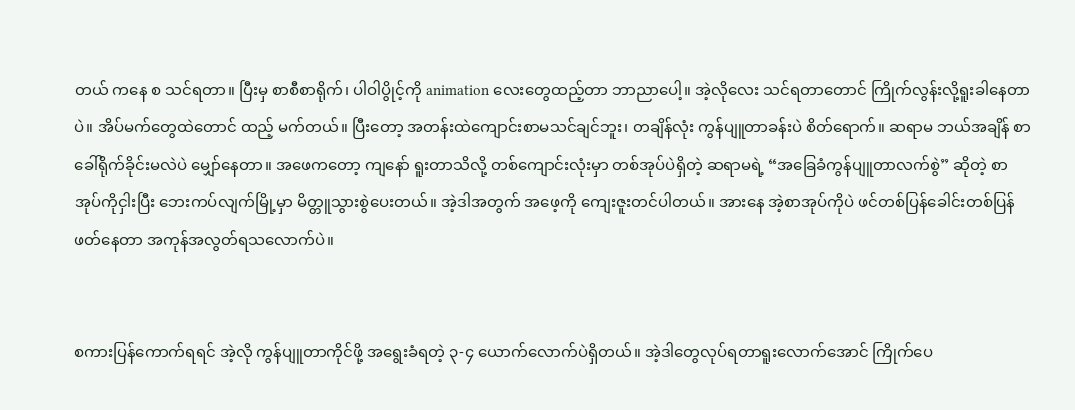တယ် ကနေ စ သင်ရတာ။ ပြီးမှ စာစီစာရိုက်၊ ပါဝါပွိုင့်ကို animation လေးတွေထည့်တာ ဘာညာပေါ့။ အဲ့လိုလေး သင်ရတာတောင် ကြိုက်လွန်းလို့ရူးခါနေတာပဲ။ အိပ်မက်တွေထဲတောင် ထည့် မက်တယ်။ ပြီးတော့ အတန်းထဲကျောင်းစာမသင်ချင်ဘူး၊ တချိန်လုံး ကွန်ပျူတာခန်းပဲ စိတ်ရောက်။ ဆရာမ ဘယ်အချိန် စာခေါ်ရိုက်ခိုင်းမလဲပဲ မျှော်နေတာ။ အဖေကတော့ ကျနော် ရူးတာသိလို့ တစ်ကျောင်းလုံးမှာ တစ်အုပ်ပဲရှိတဲ့ ဆရာမရဲ့ “အခြေခံကွန်ပျူတာလက်စွဲ” ဆိုတဲ့ စာအုပ်ကိုငှါးပြီး ဘေးကပ်လျက်မြို့မှာ မိတ္တူသွားစွဲပေးတယ်။ အဲ့ဒါအတွက် အဖေ့ကို ကျေးဇူးတင်ပါတယ်။ အားနေ အဲ့စာအုပ်ကိုပဲ ဖင်တစ်ပြန်ခေါင်းတစ်ပြန် ဖတ်နေတာ အကုန်အလွတ်ရသလောက်ပဲ။


စကားပြန်ကောက်ရရင် အဲ့လို ကွန်ပျူတာကိုင်ဖို့ အရွေးခံရတဲ့ ၃-၄ ယောက်လောက်ပဲရှိတယ်။ အဲ့ဒါတွေလုပ်ရတာရူးလောက်အောင် ကြိုက်ပေ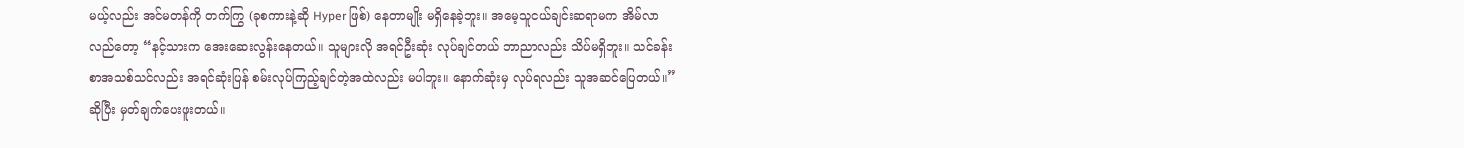မယ့်လည်း အင်မတန်ကို တက်ကြွ (ခုစကားနဲ့ဆို Hyper ဖြစ်) နေတာမျိုး မရှိနေခဲ့ဘူး။ အမေ့သူငယ်ချင်းဆရာမက အိမ်လာလည်တော့ “နင့်သားက အေးဆေးလွန်းနေတယ်။ သူများလို အရင်ဦးဆုံး လုပ်ချင်တယ် ဘာညာလည်း သိပ်မရှိဘူး။ သင်ခန်းစာအသစ်သင်လည်း အရင်ဆုံးပြန် စမ်းလုပ်ကြည့်ချင်တဲ့အထဲလည်း မပါဘူး။ နောက်ဆုံးမှ လုပ်ရလည်း သူအဆင်ပြေတယ်။” ဆိုပြီး မှတ်ချက်ပေးဖူးတယ်။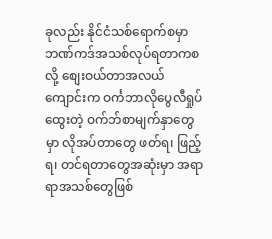ခုလည်း နိုင်ငံသစ်ရောက်စမှာ ဘဏ်ကဒ်အသစ်လုပ်ရတာကစလို့ စျေးဝယ်တာအလယ် ကျောင်းက ဝင်္ကဘာလိုပွေလီရှုပ်ထွေးတဲ့ ဝက်ဘ်စာမျက်နှာတွေမှာ လိုအပ်တာတွေ ဖတ်ရ၊ ဖြည့်ရ၊ တင်ရတာတွေအဆုံးမှာ အရာရာအသစ်တွေဖြစ်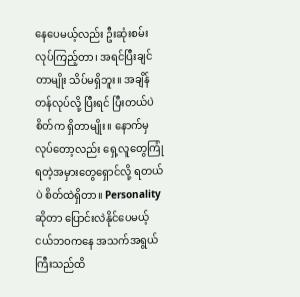နေပေမယ့်လည်း ဦးဆုံးစမ်းလုပ်ကြည့်တာ၊ အရင်ပြီးချင်တာမျိုး သိပ်မရှိဘူး။ အချိန်တန်လုပ်လို့ ပြီးရင် ပြီးတယ်ပဲ စိတ်က ရှိတာမျိုး။ နောက်မှလုပ်တော့လည်း ရှေ့လူတွေကြုံရတဲ့အမှားတွေရှောင်လို့ ရတယ်ပဲ စိတ်ထဲရှိတာ။ Personality ဆိုတာ ပြောင်းလဲနိုင်ပေမယ့် ငယ်ဘဝကနေ အသက်အရွယ်ကြီးသည်ထိ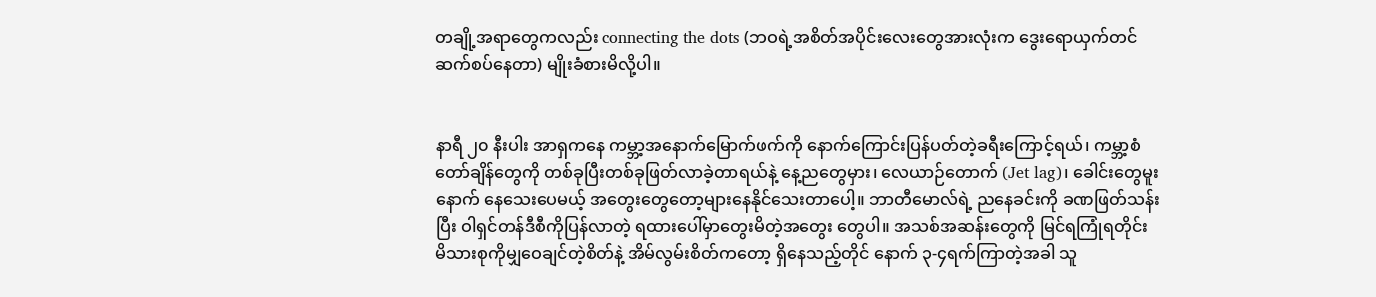တချို့အရာတွေကလည်း connecting the dots (ဘဝရဲ့အစိတ်အပိုင်းလေးတွေအားလုံးက ဒွေးရောယှက်တင် ဆက်စပ်နေတာ) မျိုးခံစားမိလို့ပါ။


နာရီ ၂၀ နီးပါး အာရှကနေ ကမ္ဘာ့အနောက်မြောက်ဖက်ကို နောက်ကြောင်းပြန်ပတ်တဲ့ခရီးကြောင့်ရယ်၊ ကမ္ဘာ့စံတော်ချိန်တွေကို တစ်ခုပြီးတစ်ခုဖြတ်လာခဲ့တာရယ်နဲ့ နေ့ညတွေမှား၊ လေယာဉ်တောက် (Jet lag)၊ ခေါင်းတွေမူးနောက် နေသေးပေမယ့် အတွေးတွေတော့များနေနိုင်သေးတာပေါ့။ ဘာတီမောလ်ရဲ့ ညနေခင်းကို ခဏဖြတ်သန်းပြီး ဝါရှင်တန်ဒီစီကိုပြန်လာတဲ့ ရထားပေါ်မှာတွေးမိတဲ့အတွေး တွေပါ။ အသစ်အဆန်းတွေကို မြင်ရကြုံရတိုင်း မိသားစုကိုမျှဝေချင်တဲ့စိတ်နဲ့ အိမ်လွမ်းစိတ်ကတော့ ရှိနေသည့်တိုင် နောက် ၃-၄ရက်ကြာတဲ့အခါ သူ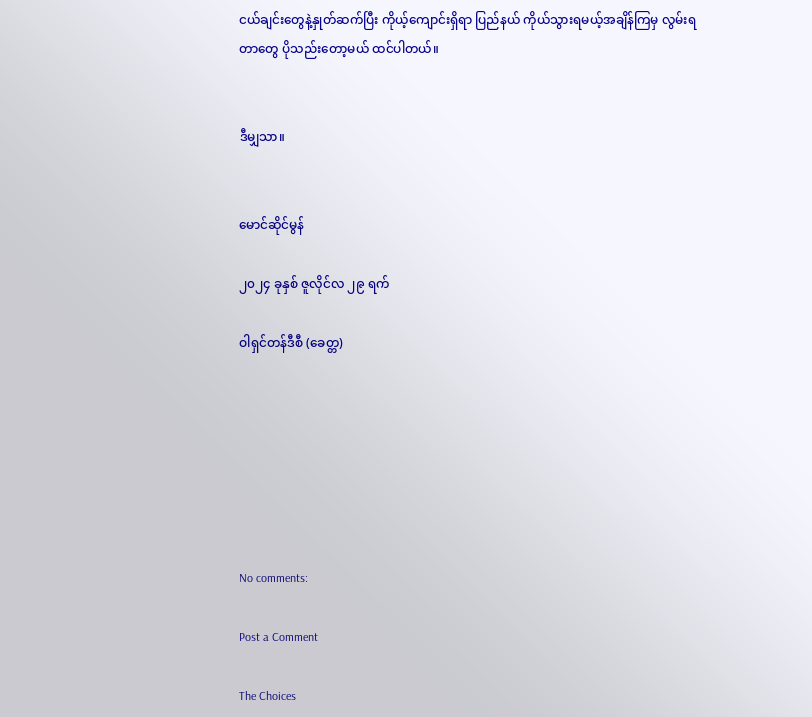ငယ်ချင်းတွေနဲ့နှုတ်ဆက်ပြီး ကိုယ့်ကျောင်းရှိရာ ပြည်နယ် ကိုယ်သွားရမယ့်အချိန်ကြမှ လွမ်းရတာတွေ ပိုသည်းတော့မယ် ထင်ပါတယ်။


ဒီမျှသာ။


မောင်ဆိုင်မွန်

၂၀၂၄ ခုနှစ် ဇူလိုင်လ ၂၉ ရက်

ဝါရှင်တန်ဒီစီ (ခေတ္တ)







No comments:

Post a Comment

The Choices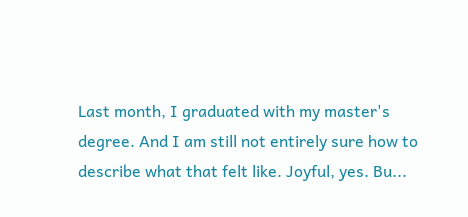Last month, I graduated with my master's degree. And I am still not entirely sure how to describe what that felt like. Joyful, yes. Bu...